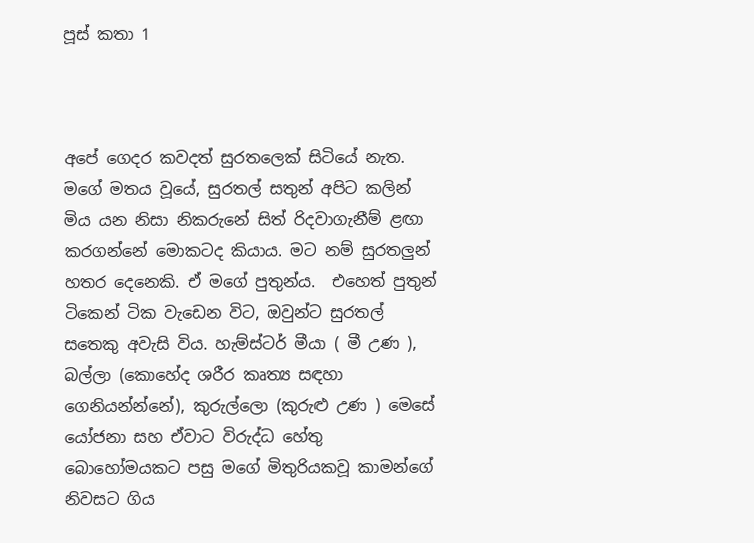පූස් කතා 1



අපේ ගෙදර කවදත් සුරතලෙක් සිටියේ නැත. මගේ මතය වූයේ, සුරතල් සතුන් අපිට කලින් මිය යන නිසා නිකරුනේ සිත් රිදවාගැනීම් ළඟා කරගන්නේ මොකටද කියාය. මට නම් සුරතලුන් හතර දෙනෙකි. ඒ මගේ පුතුන්ය.  එහෙත් පුතුන් ටිකෙන් ටික වැඩෙන විට, ඔවුන්ට සුරතල් සතෙකු අවැසි විය. හැම්ස්ටර් මීයා ( මී උණ ), බල්ලා (කොහේද ශරීර කෘත්‍ය සඳහා ගෙනියන්න්නේ), කුරුල්ලො (කුරුළු උණ ) මෙසේ යෝජනා සහ ඒවාට විරුද්ධ හේතු බොහෝමයකට පසු මගේ මිතුරියකවූ කාමන්ගේ නිවසට ගිය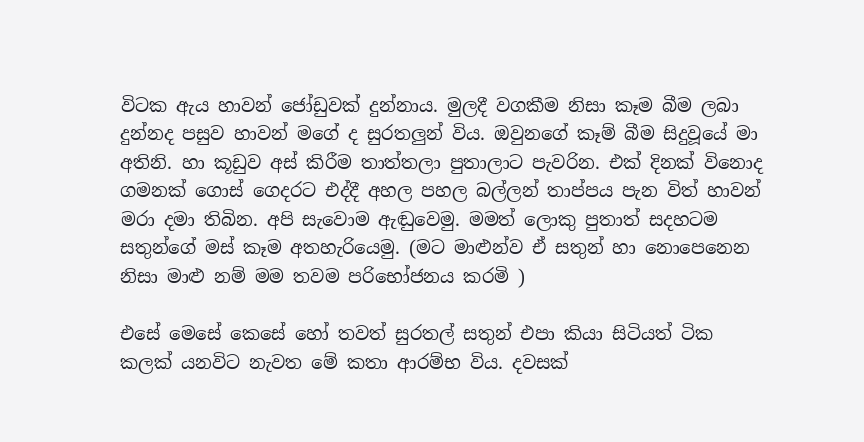විටක ඇය හාවන් ජෝඩුවක් දුන්නාය. මුලදී වගකීම නිසා කෑම බීම ලබා දුන්නද පසුව හාවන් මගේ ද සුරතලුන් විය. ඔවුනගේ කෑම් බීම සිදුවූයේ මා අතිනි. හා කූඩුව අස් කිරීම තාත්තලා පුතාලාට පැවරින. එක් දිනක් විනොද ගමනක් ගොස් ගෙදරට එද්දී අහල පහල බල්ලන් තාප්පය පැන විත් හාවන් මරා දමා තිබින. අපි සැවොම ඇඬුවෙමු. මමත් ලොකු පුතාත් සදහටම සතුන්ගේ මස් කෑම අතහැරියෙමු. (මට මාළුන්ව ඒ සතුන් හා නොපෙනෙන නිසා මාළු නම් මම තවම පරිභෝජනය කරමි )

එසේ මෙසේ කෙසේ හෝ තවත් සුරතල් සතුන් එපා කියා සිටියත් ටික කලක් යනවිට නැවත මේ කතා ආරම්භ විය. දවසක්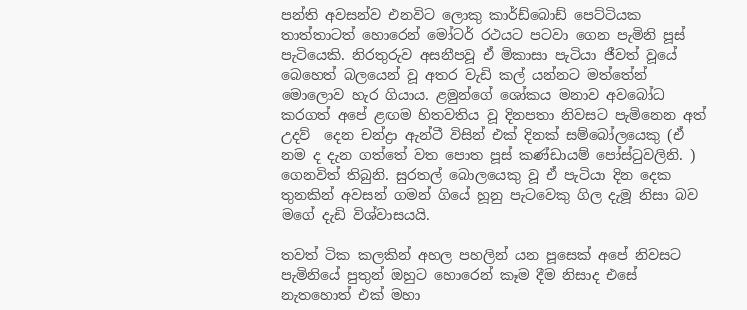පන්ති අවසන්ව එනවිට ලොකු කාර්ඩ්බොඩ් පෙට්ටියක තාත්තාටත් හොරෙන් මෝටර් රථයට පටවා ගෙන පැමිනි පූස් පැටියෙකි. නිරතුරුව අසනීපවූ ඒ මිකාසා පැටියා ජීවත් වූයේ බෙහෙත් බලයෙන් වූ අතර වැඩි කල් යන්නට මත්තේන් මොලොව හැර ගියාය. ළමුන්ගේ ශෝකය මනාව අවබෝධ කරගත් අපේ ළඟම හිතවතිය වූ දිනපතා නිවසට පැමිනෙන අත් උදව්  දෙන චන්ද්‍රා ඇන්ටී විසින් එක් දිනක් සම්බෝලයෙකු (ඒ නම ද දැන ගත්තේ වත පොත පූස් කණ්ඩායම් පෝස්ටුවලිනි. ) ගෙනවිත් තිබුනි. සුරතල් බොලයෙකු වූ ඒ පැටියා දින දෙක තුනකින් අවසන් ගමන් ගියේ හූනු පැටවෙකු ගිල දැමූ නිසා බව මගේ දැඩි විශ්වාසයයි.

තවත් ටික කලකින් අහල පහලින් යන පූසෙක් අපේ නිවසට පැමිනියේ පුතුන් ඔහුට හොරෙන් කෑම දීම නිසාද එසේ නැතහොත් එක් මහා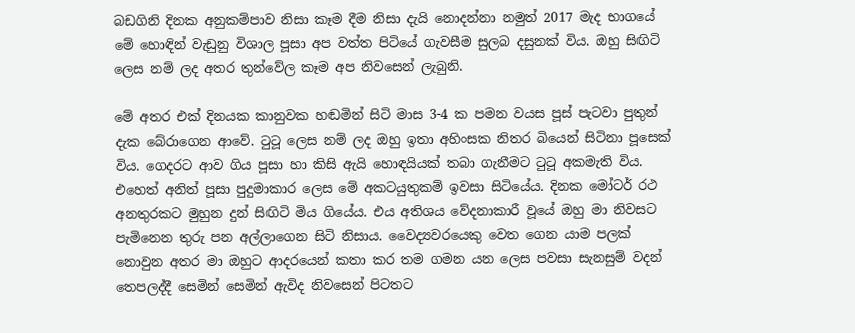බඩගිනි දිනක අනුකම්පාව නිසා කෑම දීම නිසා දැයි නොදන්නා නමුත් 2017 මැද භාගයේ මේ හොඳින් වැඩුනු විශාල පූසා අප වත්ත පිටියේ ගැවසීම සුලබ දසුනක් විය. ඔහු සිඟිටි ලෙස නම් ලද අතර තුන්වේල කෑම අප නිවසෙන් ලැබුනි.

මේ අතර එක් දිනයක කානුවක හඬමින් සිටි මාස 3-4 ක පමන වයස පූස් පැටවා පුතුන් දැක බේරාගෙන ආවේ. ටුටූ ලෙස නම් ලද ඔහු ඉතා අහිංසක නිතර බියෙන් සිටිනා පූසෙක් විය. ගෙදරට ආව ගිය පූසා හා කිසි ඇයි හොඳයියක් තබා ගැනීමට ටුටූ අකමැති විය. එහෙත් අනිත් පූසා පුදුමාකාර ලෙස මේ අකටයුතුකම් ඉවසා සිටියේය. දිනක මෝටර් රථ අනතුරකට මුහුන දුන් සිඟිටි මිය ගියේය. එය අතිශය වේදනාකාරී වූයේ ඔහු මා නිවසට පැමිනෙන තුරු පන අල්ලාගෙන සිටි නිසාය. වෛද්‍යවරයෙකු වෙත ගෙන යාම පලක් නොවුන අතර මා ඔහුට ආදරයෙන් කතා කර තම ගමන යන ලෙස පවසා සැනසුම් වදන් තෙපලද්දී සෙමින් සෙමින් ඇවිද නිවසෙන් පිටතට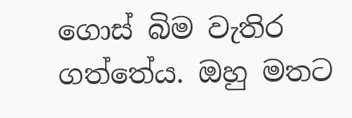ගොස් බිම වැතිර ගත්තේය. ඔහු මතට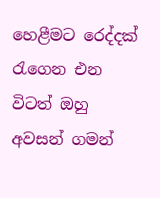හෙළීමට රෙද්දක් රැගෙන එන විටත් ඔහු අවසන් ගමන්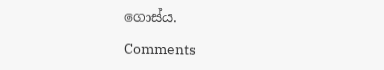ගොස්ය.

Comments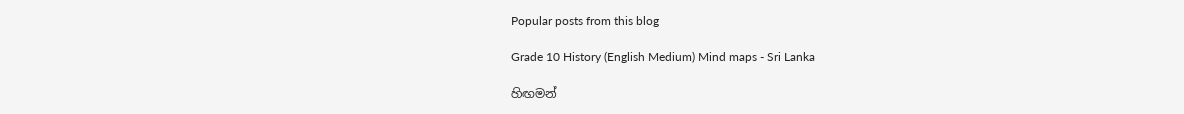Popular posts from this blog

Grade 10 History (English Medium) Mind maps - Sri Lanka

හිඟමන්